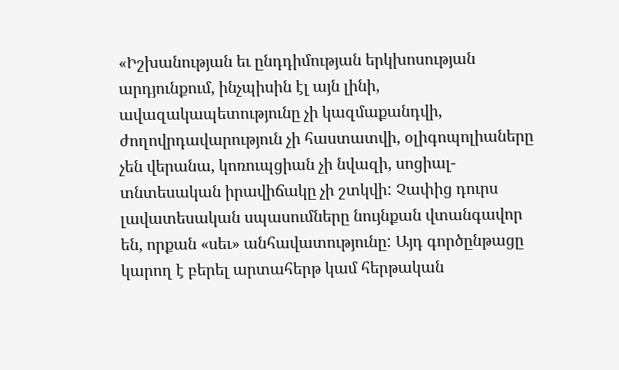«Իշխանության եւ ընդդիմության երկխոսության արդյունքում, ինչպիսին էլ այն լինի, ավազակապետությունը չի կազմաքանդվի, ժողովրդավարություն չի հաստատվի, օլիգոպոլիաները չեն վերանա, կոռուպցիան չի նվազի, սոցիալ-տնտեսական իրավիճակը չի շտկվի: Չափից դուրս լավատեսական սպասումները նույնքան վտանգավոր են, որքան «սեւ» անհավատությունը: Այդ գործընթացը կարող է բերել արտահերթ կամ հերթական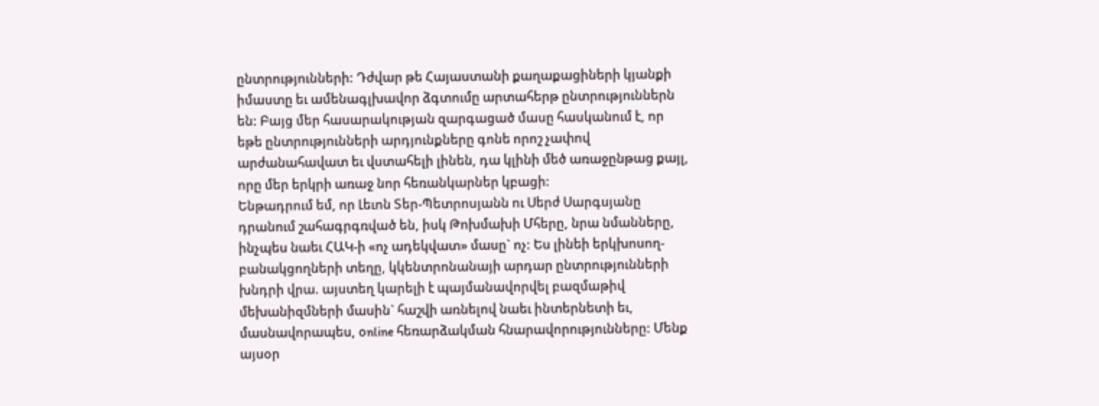ընտրությունների: Դժվար թե Հայաստանի քաղաքացիների կյանքի իմաստը եւ ամենագլխավոր ձգտումը արտահերթ ընտրություններն են: Բայց մեր հասարակության զարգացած մասը հասկանում է, որ եթե ընտրությունների արդյունքները գոնե որոշ չափով արժանահավատ եւ վստահելի լինեն, դա կլինի մեծ առաջընթաց քայլ, որը մեր երկրի առաջ նոր հեռանկարներ կբացի:
Ենթադրում եմ, որ Լեւոն Տեր-Պետրոսյանն ու Սերժ Սարգսյանը դրանում շահագրգռված են, իսկ Թոխմախի Մհերը, նրա նմանները, ինչպես նաեւ ՀԱԿ-ի «ոչ ադեկվատ» մասը` ոչ: Ես լինեի երկխոսող-բանակցողների տեղը, կկենտրոնանայի արդար ընտրությունների խնդրի վրա. այստեղ կարելի է պայմանավորվել բազմաթիվ մեխանիզմների մասին` հաշվի առնելով նաեւ ինտերնետի եւ, մասնավորապես, օnline հեռարձակման հնարավորությունները: Մենք այսօր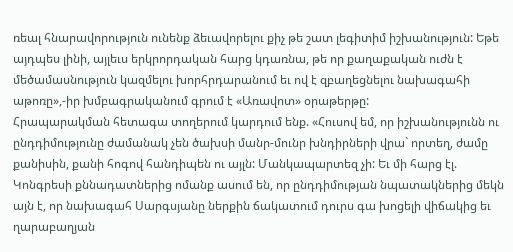ռեալ հնարավորություն ունենք ձեւավորելու քիչ թե շատ լեգիտիմ իշխանություն: Եթե այդպես լինի, այլեւս երկրորդական հարց կդառնա, թե որ քաղաքական ուժն է մեծամասնություն կազմելու խորհրդարանում եւ ով է զբաղեցնելու նախագահի աթոռը»,-իր խմբագրականում գրում է «Առավոտ» օրաթերթը:
Հրապարակման հետագա տողերում կարդում ենք. «Հուսով եմ, որ իշխանությունն ու ընդդիմությունը ժամանակ չեն ծախսի մանր-մունր խնդիրների վրա` որտեղ, ժամը քանիսին, քանի հոգով հանդիպեն ու այլն: Մանկապարտեզ չի: Եւ մի հարց էլ. Կոնգրեսի քննադատներից ոմանք ասում են, որ ընդդիմության նպատակներից մեկն այն է, որ նախագահ Սարգսյանը ներքին ճակատում դուրս գա խոցելի վիճակից եւ ղարաբաղյան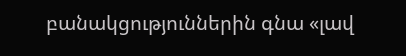բանակցություններին գնա «լավ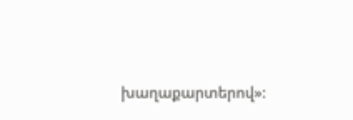խաղաքարտերով»: